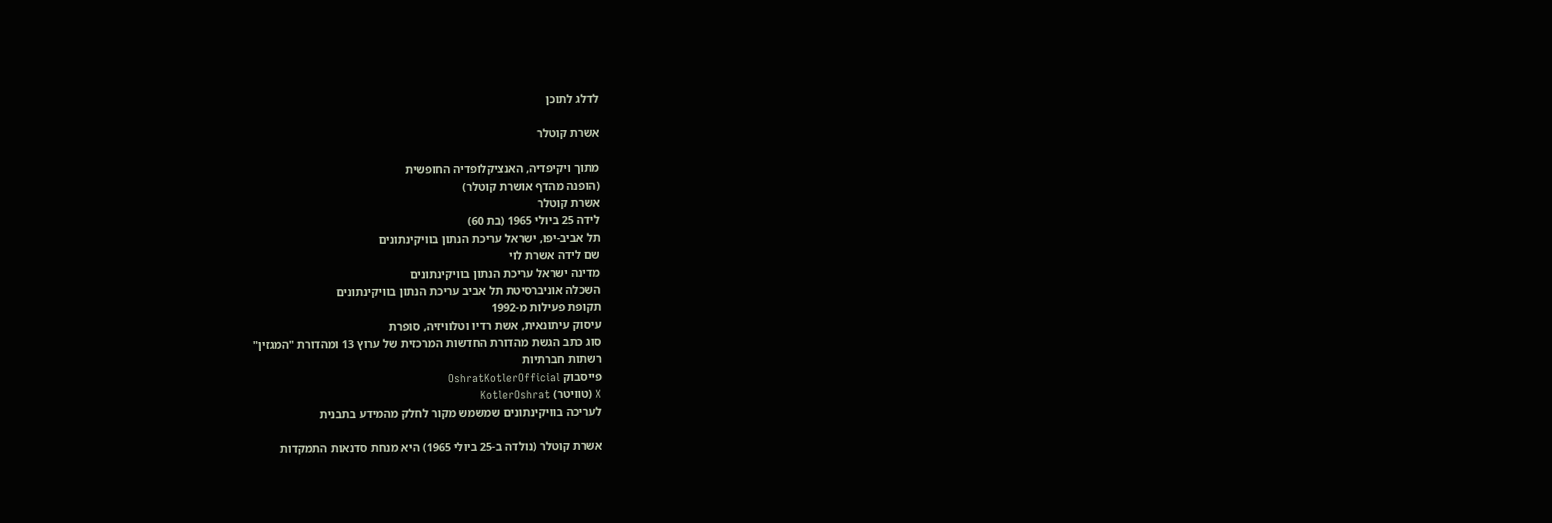לדלג לתוכן

אשרת קוטלר

מתוך ויקיפדיה, האנציקלופדיה החופשית
(הופנה מהדף אושרת קוטלר)
אשרת קוטלר
לידה 25 ביולי 1965 (בת 60)
תל אביב-יפו, ישראל עריכת הנתון בוויקינתונים
שם לידה אשרת לוי
מדינה ישראל עריכת הנתון בוויקינתונים
השכלה אוניברסיטת תל אביב עריכת הנתון בוויקינתונים
תקופת פעילות מ-1992
עיסוק עיתונאית, אשת רדיו וטלוויזיה, סופרת
סוג כתב הגשת מהדורת החדשות המרכזית של ערוץ 13 ומהדורת "המגזין"
רשתות חברתיות
פייסבוק OshratKotlerOfficial
X (טוויטר) KotlerOshrat
לעריכה בוויקינתונים שמשמש מקור לחלק מהמידע בתבנית

אשרת קוטלר (נולדה ב-25 ביולי 1965) היא מנחת סדנאות התמקדות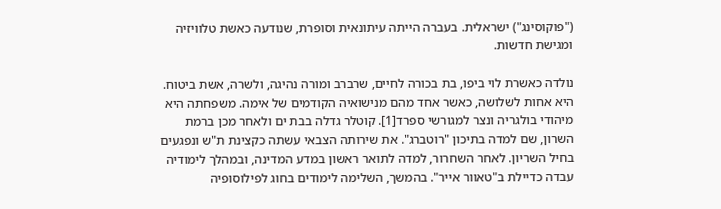("פוקוסינג") ישראלית. בעברה הייתה עיתונאית וסופרת, שנודעה כאשת טלוויזיה ומגישת חדשות.

נולדה כאשרת לוי ביפו, בת בכורה לחיים, שרברב ומורה נהיגה, ולשרה, אשת ביטוח. היא אחות לשלושה, כאשר אחד מהם מנישואיה הקודמים של אימה. משפחתה היא מיהודי בולגריה ונצר למגורשי ספרד[1]. קוטלר גדלה בבת ים ולאחר מכן ברמת השרון, שם למדה בתיכון "רוטברג". את שירותה הצבאי עשתה כקצינת ת"ש ונפגעים בחיל השריון. לאחר השחרור, למדה לתואר ראשון במדע המדינה, ובמהלך לימודיה עבדה כדיילת ב"טאוור אייר". בהמשך, השלימה לימודים בחוג לפילוסופיה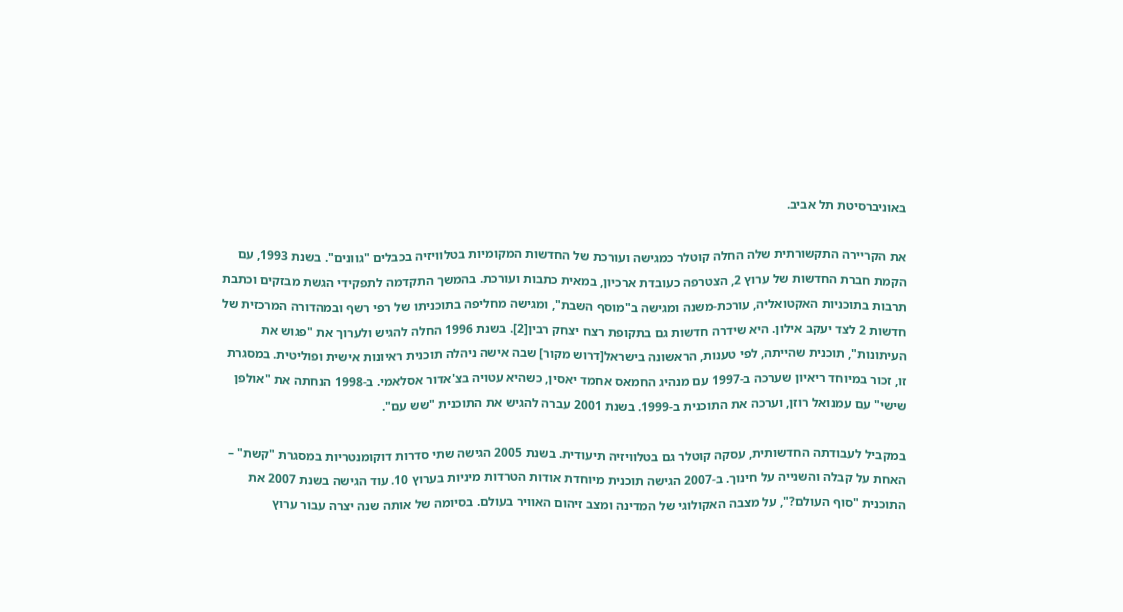באוניברסיטת תל אביב.

את הקריירה התקשורתית שלה החלה קוטלר כמגישה ועורכת של החדשות המקומיות בטלוויזיה בכבלים "גוונים". בשנת 1993, עם הקמת חברת החדשות של ערוץ 2, הצטרפה כעובדת ארכיון, במאית כתבות ועורכת. בהמשך התקדמה לתפקידי הגשת מבזקים וכתבת תרבות בתוכניות האקטואליה, עורכת-משנה ומגישה ב"מוסף השבת", ומגישה מחליפה בתוכניתו של רפי רשף ובמהדורה המרכזית של חדשות 2 לצד יעקב אילון. היא שידרה חדשות גם בתקופת רצח יצחק רבין[2]. בשנת 1996 החלה להגיש ולערוך את "פגוש את העיתונות", תוכנית שהייתה, לפי טענות, הראשונה בישראל[דרוש מקור] שבה אישה ניהלה תוכנית ראיונות אישית ופוליטית. במסגרת זו, זכור במיוחד ריאיון שערכה ב-1997 עם מנהיג החמאס אחמד יאסין, כשהיא עטויה בצ'אדור אסלאמי. ב-1998 הנחתה את "אולפן שישי" עם עמנואל רוזן, וערכה את התוכנית ב-1999. בשנת 2001 עברה להגיש את התוכנית "שש עם".

במקביל לעבודתה החדשותית, עסקה קוטלר גם בטלוויזיה תיעודית. בשנת 2005 הגישה שתי סדרות דוקומנטריות במסגרת "קשת" – האחת על קבלה והשנייה על חינוך. ב-2007 הגישה תוכנית מיוחדת אודות הטרדות מיניות בערוץ 10. עוד הגישה בשנת 2007 את התוכנית "סוף העולם?", על מצבה האקולוגי של המדינה ומצב זיהום האוויר בעולם. בסיומה של אותה שנה יצרה עבור ערוץ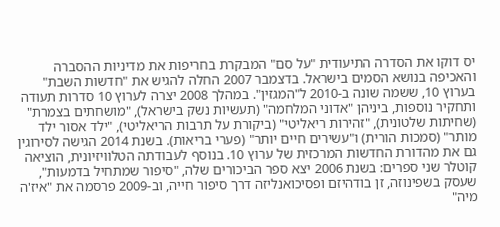יס דוקו את הסדרה התיעודית "על סם" המבקרת בחריפות את מדיניות ההסברה והאכיפה בנושא הסמים בישראל. בדצמבר 2007 החלה להגיש את "חדשות השבת" בערוץ 10, ששמה שונה ב-2010 ל"המגזין". במהלך 2008 יצרה לערוץ 10 סדרות תעודה ותחקיר נוספות, ביניהן "אדוני המלחמה" (תעשיות נשק בישראל), "מושחתים בצמרת" (שחיתות שלטונית), "זהירות ריאליטי" (ביקורת על תרבות הריאליטי), "ילד אסור ילד מותר" (סמכות הורית) ו"עשירים חיים יותר" (פערי בריאות). בשנת 2014 הגישה לסירוגין גם את מהדורת החדשות המרכזית של ערוץ 10. בנוסף לעבודתה הטלוויזיונית, הוציאה קוטלר שני ספרים: בשנת 2006 יצא ספר הביכורים שלה, "סיפור שמתחיל בדמעות", שעסק בשפינוזה, זן בודהיזם ופסיכואנליזה דרך סיפור חייה, וב-2009 פרסמה את "איז'ה מיה"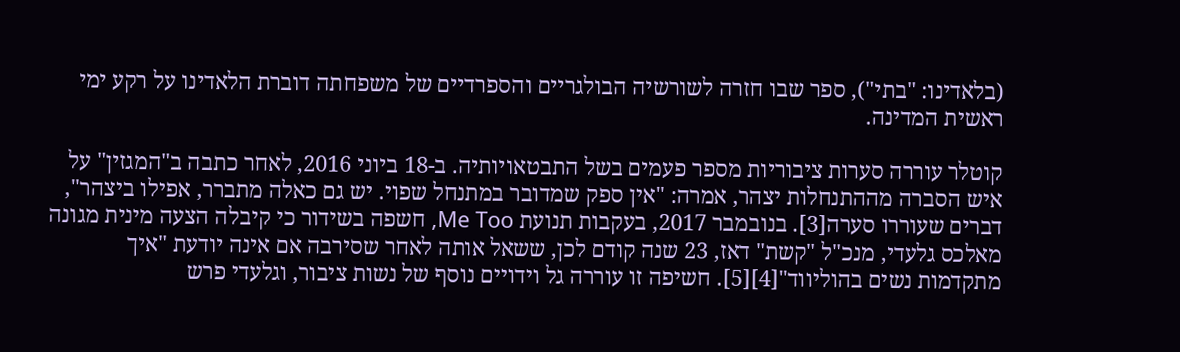(בלאדינו: "בתי"), ספר שבו חזרה לשורשיה הבולגריים והספרדיים של משפחתה דוברת הלאדינו על רקע ימי ראשית המדינה.

קוטלר עוררה סערות ציבוריות מספר פעמים בשל התבטאויותיה. ב-18 ביוני 2016, לאחר כתבה ב"המגזין" על איש הסברה מההתנחלות יצהר, אמרה: "אין ספק שמדובר במתנחל שפוי. יש גם כאלה מתברר, אפילו ביצהר", דברים שעוררו סערה[3]. בנובמבר 2017, בעקבות תנועת Me Too, חשפה בשידור כי קיבלה הצעה מינית מגונה מאלכס גלעדי, מנכ"ל "קשת" דאז, 23 שנה קודם לכן, ששאל אותה לאחר שסירבה אם אינה יודעת "איך מתקדמות נשים בהוליווד"[4][5]. חשיפה זו עוררה גל וידויים נוסף של נשות ציבור, וגלעדי פרש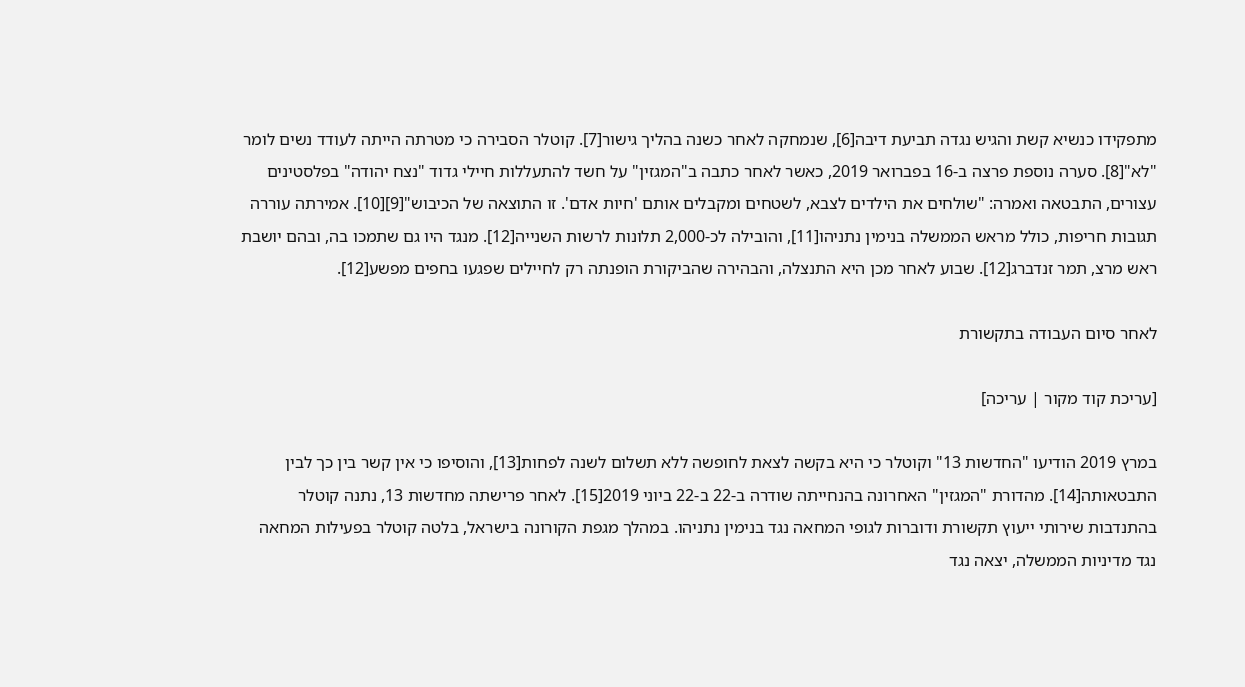מתפקידו כנשיא קשת והגיש נגדה תביעת דיבה[6], שנמחקה לאחר כשנה בהליך גישור[7]. קוטלר הסבירה כי מטרתה הייתה לעודד נשים לומר "לא"[8]. סערה נוספת פרצה ב-16 בפברואר 2019, כאשר לאחר כתבה ב"המגזין" על חשד להתעללות חיילי גדוד "נצח יהודה" בפלסטינים עצורים, התבטאה ואמרה: "שולחים את הילדים לצבא, לשטחים ומקבלים אותם 'חיות אדם'. זו התוצאה של הכיבוש"[9][10]. אמירתה עוררה תגובות חריפות, כולל מראש הממשלה בנימין נתניהו[11], והובילה לכ-2,000 תלונות לרשות השנייה[12]. מנגד היו גם שתמכו בה, ובהם יושבת ראש מרצ, תמר זנדברג[12]. שבוע לאחר מכן היא התנצלה, והבהירה שהביקורת הופנתה רק לחיילים שפגעו בחפים מפשע[12].

לאחר סיום העבודה בתקשורת

[עריכת קוד מקור | עריכה]

במרץ 2019 הודיעו "החדשות 13" וקוטלר כי היא בקשה לצאת לחופשה ללא תשלום לשנה לפחות[13], והוסיפו כי אין קשר בין כך לבין התבטאותה[14]. מהדורת "המגזין" האחרונה בהנחייתה שודרה ב-22 ב-22 ביוני 2019[15]. לאחר פרישתה מחדשות 13, נתנה קוטלר בהתנדבות שירותי ייעוץ תקשורת ודוברות לגופי המחאה נגד בנימין נתניהו. במהלך מגפת הקורונה בישראל, בלטה קוטלר בפעילות המחאה נגד מדיניות הממשלה, יצאה נגד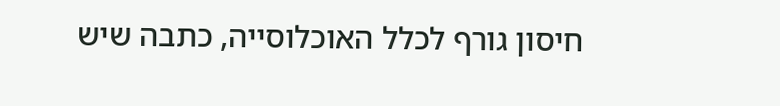חיסון גורף לכלל האוכלוסייה, כתבה שיש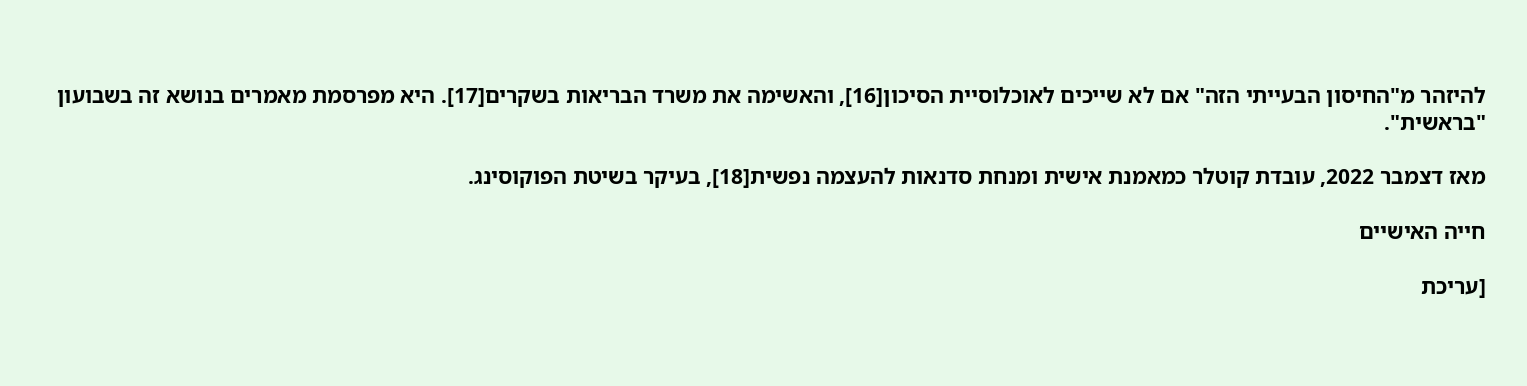להיזהר מ"החיסון הבעייתי הזה" אם לא שייכים לאוכלוסיית הסיכון[16], והאשימה את משרד הבריאות בשקרים[17]. היא מפרסמת מאמרים בנושא זה בשבועון "בראשית".

מאז דצמבר 2022, עובדת קוטלר כמאמנת אישית ומנחת סדנאות להעצמה נפשית[18], בעיקר בשיטת הפוקוסינג.

חייה האישיים

[עריכת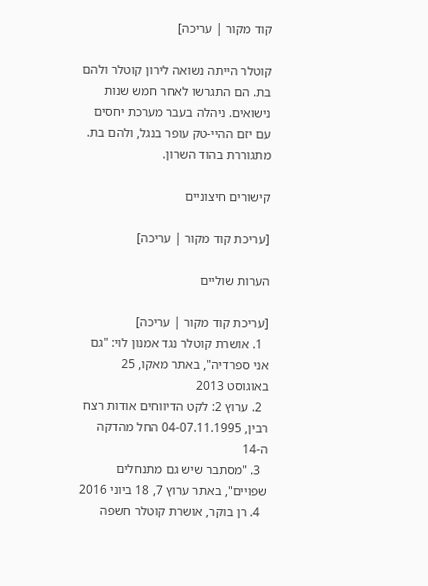קוד מקור | עריכה]

קוטלר הייתה נשואה לירון קוטלר ולהם בת. הם התגרשו לאחר חמש שנות נישואים. ניהלה בעבר מערכת יחסים עם יזם ההיי-טק עופר בנגל, ולהם בת. מתגוררת בהוד השרון.

קישורים חיצוניים

[עריכת קוד מקור | עריכה]

הערות שוליים

[עריכת קוד מקור | עריכה]
  1. אושרת קוטלר נגד אמנון לוי: "גם אני ספרדיה", באתר מאקו, 25 באוגוסט 2013
  2. ערוץ 2: לקט הדיווחים אודות רצח רבין, 04-07.11.1995 החל מהדקה ה-14
  3. "מסתבר שיש גם מתנחלים שפויים", באתר ערוץ 7, 18 ביוני 2016
  4. רן בוקר, אושרת קוטלר חשפה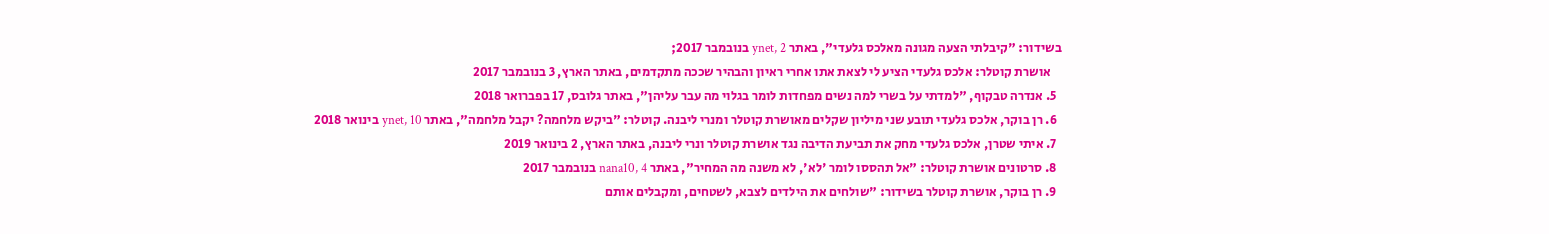בשידור: "קיבלתי הצעה מגונה מאלכס גלעדי", באתר ynet, 2 בנובמבר 2017;
    אושרת קוטלר: אלכס גלעדי הציע לי לצאת אתו אחרי ראיון והבהיר שככה מתקדמים, באתר הארץ, 3 בנובמבר 2017
  5. אנדרה טבקוף, "למדתי על בשרי למה נשים מפחדות לומר בגלוי מה עבר עליהן", באתר גלובס, 17 בפברואר 2018
  6. רן בוקר, אלכס גלעדי תובע שני מיליון שקלים מאושרת קוטלר ומנרי ליבנה. קוטלר: "ביקש מלחמה? יקבל מלחמה", באתר ynet, 10 בינואר 2018
  7. איתי שטרן, אלכס גלעדי מחק את תביעת הדיבה נגד אושרת קוטלר ונרי ליבנה, באתר הארץ, 2 בינואר 2019
  8. סרטונים אושרת קוטלר: "אל תהססו לומר 'לא', לא משנה מה המחיר", באתר nana10, 4 בנובמבר 2017
  9. רן בוקר, אושרת קוטלר בשידור: "שולחים את הילדים לצבא, לשטחים, ומקבלים אותם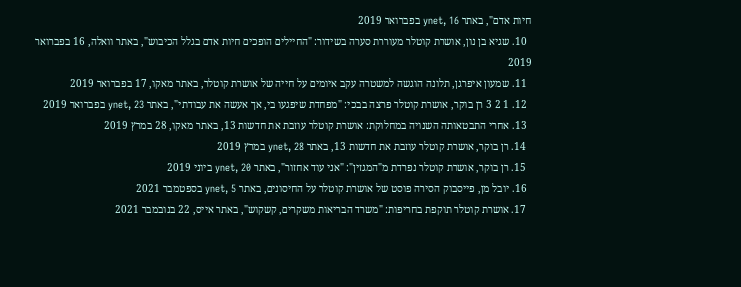חיות אדם", באתר ynet, 16 בפברואר 2019
  10. שגיא בן נון, אושרת קוטלר מעוררת סערה בשידור: "החיילים הופכים חיות אדם בגלל הכיבוש", באתר וואלה, 16 בפברואר 2019
  11. שמעון איפרגן, תלונה הוגשה למשטרה עקב איומים על חייה של אושרת קוטלר, באתר מאקו, 17 בפברואר 2019
  12. 1 2 3 רן בוקר, אושרת קוטלר פרצה בבכי: "מפחדת שיפגעו בי, אך אעשה את עבודתי", באתר ynet, 23 בפברואר 2019
  13. אחרי התבטאותה השנויה במחלוקת: אושרת קוטלר עוזבת את חדשות 13, באתר מאקו, 28 במרץ 2019
  14. רן בוקר, אושרת קוטלר עוזבת את חדשות 13, באתר ynet, 28 במרץ 2019
  15. רן בוקר, אושרת קוטלר נפרדת מ"המגזין": "אני עוד אחזור", באתר ynet, 20 ביוני 2019
  16. יובל מן, פייסבוק הסירה פוסט של אושרת קוטלר על החיסונים, באתר ynet, 5 בספטמבר 2021
  17. אושרת קוטלר תוקפת בחריפות: "משרד הבריאות משקרים, קשקוש", באתר אייס, 22 בנובמבר 2021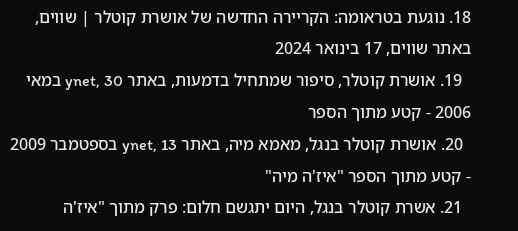18. נוגעת בטראומה: הקריירה החדשה של אושרת קוטלר | שווים, באתר שווים, 17 בינואר 2024
  19. אושרת קוטלר, סיפור שמתחיל בדמעות, באתר ynet, 30 במאי 2006 - קטע מתוך הספר
  20. אושרת קוטלר בנגל, מאמא מיה, באתר ynet, 13 בספטמבר 2009 - קטע מתוך הספר "איז'ה מיה"
  21. אשרת קוטלר בנגל, היום יתגשם חלום: פרק מתוך "איז'ה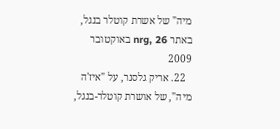מיה" של אשרת קוטלר בנגל, באתר nrg, 26 באוקטובר 2009
  22. אריק גלסנר, על "איז'ה מיה", של אושרת קוטלר-בנגל,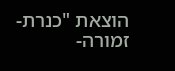הוצאת "כנרת-זמורה-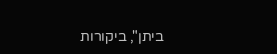ביתן", ביקורות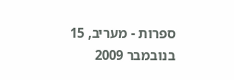ספרות - מעריב, 15 בנובמבר 2009